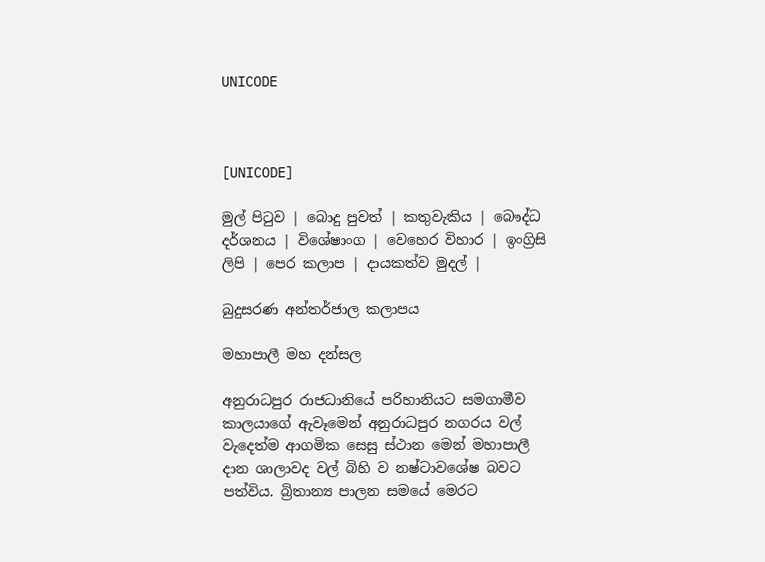UNICODE



[UNICODE]

මුල් පිටුව | බොදු පුවත් | කතුවැකිය | බෞද්ධ දර්ශනය | විශේෂාංග | වෙහෙර විහාර | ඉංග්‍රිසි ලිපි | පෙර කලාප | දායකත්ව මුදල් |

බුදුසරණ අන්තර්ජාල කලාපය

මහාපාලී මහ දන්සල

අනුරාධපුර රාජධානියේ පරිහානියට සමගාමීව කාලයාගේ ඇවෑමෙන් අනුරාධපුර නගරය වල් වැදෙත්ම ආගමික සෙසු ස්ථාන මෙන් මහාපාලී දාන ශාලාවද වල් බිහි ව නෂ්ටාවශේෂ බවට පත්විය. බ්‍රිතාන්‍ය පාලන සමයේ මෙරට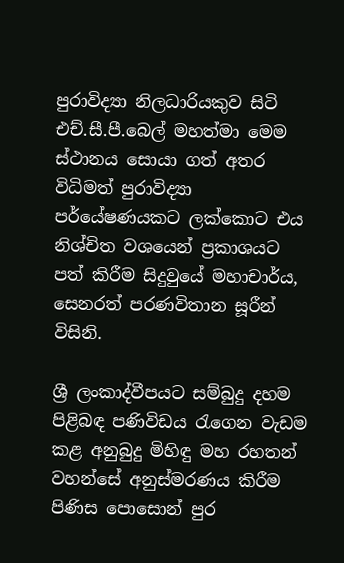පුරාවිද්‍යා නිලධාරියකුව සිටි එච්.සී.පී.බෙල් මහත්මා මෙම ස්ථානය සොයා ගත් අතර විධිමත් පුරාවිද්‍යා පර්යේෂණයකට ලක්කොට එය නිශ්චිත වශයෙන් ප්‍රකාශයට පත් කිරීම සිදුවුයේ මහාචාර්ය, සෙනරත් පරණවිතාන සූරීන් විසිනි.

ශ්‍රී ලංකාද්වීපයට සම්බුදු දහම පිළිබඳ පණිවිඩය රැගෙන වැඩම කළ අනුබුදු මිහිඳු මහ රහතන් වහන්සේ අනුස්මරණය කිරීම පිණිස පොසොන් පුර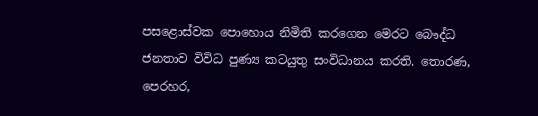පසළොස්වක පොහොය නිමිති කරගෙන මෙරට බෞද්ධ ජනතාව විවිධ පුණ්‍ය කටයුතු සංවිධානය කරති. තොරණ, පෙරහර,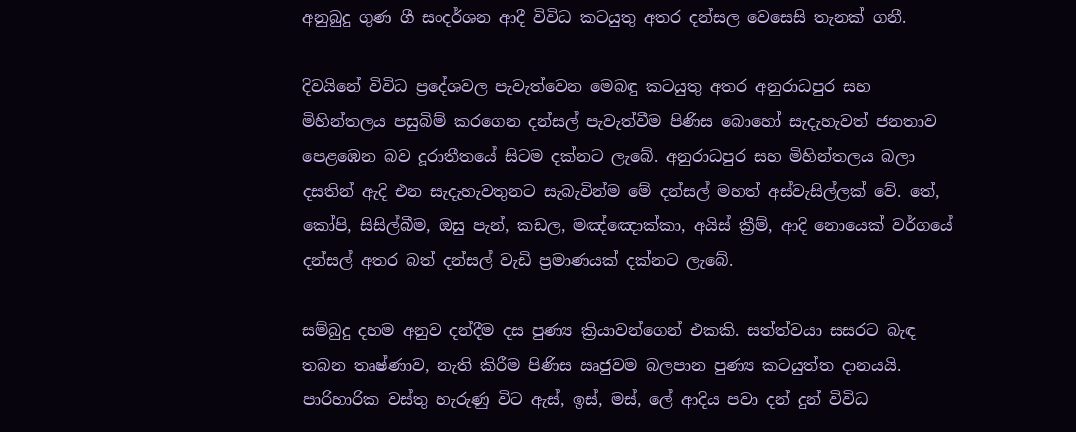අනුබුදු ගුණ ගී සංදර්ශන ආදී විවිධ කටයුතු අතර දන්සල වෙසෙසි තැනක් ගනී.

දිවයිනේ විවිධ ප්‍රදේශවල පැවැත්වෙන මෙබඳු කටයුතු අතර අනුරාධපුර සහ මිහින්තලය පසුබිම් කරගෙන දන්සල් පැවැත්වීම පිණිස බොහෝ සැදැහැවත් ජනතාව පෙළඹෙන බව දූරාතීතයේ සිටම දක්නට ලැබේ. අනුරාධපුර සහ මිහින්තලය බලා දසතින් ඇදි එන සැදැහැවතුනට සැබැවින්ම මේ දන්සල් මහත් අස්වැසිල්ලක් වේ. තේ, කෝපි, සිසිල්බීම, ඔසු පැන්, කඩල, මඤ්ඤොක්කා, අයිස් ක්‍රීම්, ආදි නොයෙක් වර්ගයේ දන්සල් අතර බත් දන්සල් වැඩි ප්‍රමාණයක් දක්නට ලැබේ.

සම්බුදු දහම අනුව දන්දීම දස පුණ්‍ය ක්‍රියාවන්ගෙන් එකකි. සත්ත්වයා සසරට බැඳ තබන තෘෂ්ණාව, නැති කිරීම පිණිස ඍජුවම බලපාන පුණ්‍ය කටයුත්ත දානයයි. පාරිහාරික වස්තු හැරුණු විට ඇස්, ඉස්, මස්, ලේ ආදිය පවා දන් දුන් විවිධ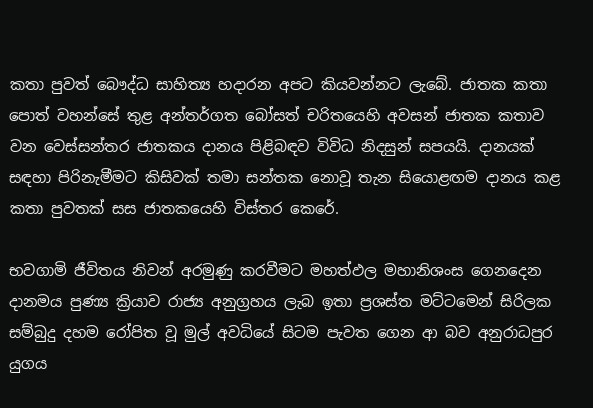කතා පුවත් බෞද්ධ සාහිත්‍ය හදාරන අපට කියවන්නට ලැබේ. ජාතක කතා පොත් වහන්සේ තුළ අන්තර්ගත බෝසත් චරිතයෙහි අවසන් ජාතක කතාව වන වෙස්සන්තර ජාතකය දානය පිළිබඳව විවිධ නිදසුන් සපයයි. දානයක් සඳහා පිරිනැමීමට කිසිවක් තමා සන්තක නොවූ තැන සියොළඟම දානය කළ කතා පුවතක් සස ජාතකයෙහි විස්තර කෙරේ.

භවගාමි ජීවිතය නිවන් අරමුණු කරවීමට මහත්ඵල මහානිශංස ගෙනදෙන දානමය පුණ්‍ය ක්‍රියාව රාජ්‍ය අනුග්‍රහය ලැබ ඉතා ප්‍රශස්ත මට්ටමෙන් සිරිලක සම්බුදු දහම රෝපිත වූ මුල් අවධියේ සිටම පැවත ගෙන ආ බව අනුරාධපුර යුගය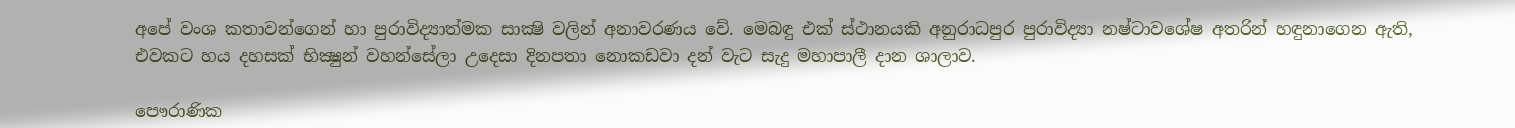අපේ වංශ කතාවන්ගෙන් හා පුරාවිද්‍යාත්මක සාක්‍ෂි වලින් අනාවරණය වේ. මෙබඳු එක් ස්ථානයකි අනුරාධපුර පුරාවිද්‍යා නෂ්ටාවශේෂ අතරින් හඳුනාගෙන ඇති, එවකට හය දහසක් භික්‍ෂුන් වහන්සේලා උදෙසා දිනපතා නොකඩවා දන් වැට සැදු මහාපාලී දාන ශාලාව.

පෞරාණික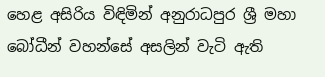හෙළ අසිරිය විඳිමින් අනුරාධපුර ශ්‍රී මහා බෝධීන් වහන්සේ අසලින් වැටි ඇති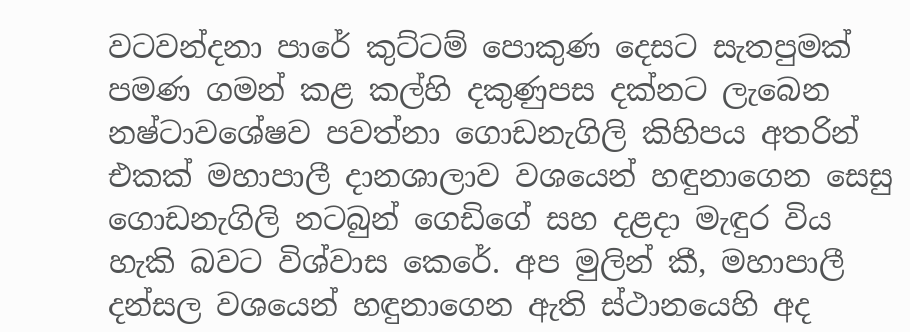වටවන්දනා පාරේ කුට්ටම් පොකුණ දෙසට සැතපුමක් පමණ ගමන් කළ කල්හි දකුණුපස දක්නට ලැබෙන නෂ්ටාවශේෂව පවත්නා ගොඩනැගිලි කිහිපය අතරින් එකක් මහාපාලී දානශාලාව වශයෙන් හඳුනාගෙන සෙසු ගොඩනැගිලි නටබුන් ගෙඩිගේ සහ දළදා මැඳුර විය හැකි බවට විශ්වාස කෙරේ. අප මුලින් කී, මහාපාලී දන්සල වශයෙන් හඳුනාගෙන ඇති ස්ථානයෙහි අද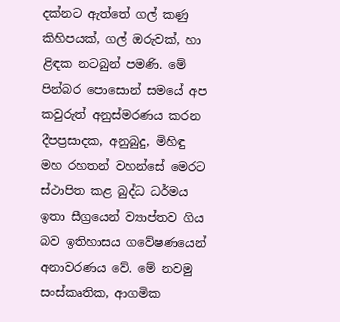දක්නට ඇත්තේ ගල් කණු කිහිපයක්, ගල් ඔරුවක්, හා ළිඳක නටබුන් පමණි. මේ පින්බර පොසොන් සමයේ අප කවුරුත් අනුස්මරණය කරන දීපප්‍රසාදක, අනුබුදු, මිහිඳු මහ රහතන් වහන්සේ මෙරට ස්ථාපිත කළ බුද්ධ ධර්මය ඉතා සීග්‍රයෙන් ව්‍යාප්තව ගිය බව ඉතිහාසය ගවේෂණයෙන් අනාවරණය වේ. මේ නවමු සංස්කෘතික, ආගමික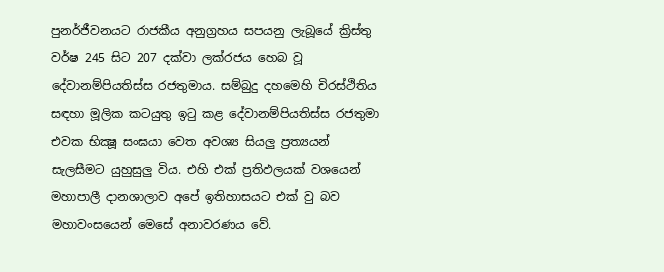පුනර්ජීවනයට රාජකීය අනුග්‍රහය සපයනු ලැබූයේ ක්‍රිස්තු වර්ෂ 245 සිට 207 දක්වා ලක්රජය හෙබ වූ දේවානම්පියතිස්ස රජතුමාය. සම්බුදු දහමෙහි චිරස්ථිතිය සඳහා මූලික කටයුතු ඉටු කළ දේවානම්පියතිස්ස රජතුමා එවක භික්‍ෂූ සංඝයා වෙත අවශ්‍ය සියලු ප්‍රත්‍යයන් සැලසීමට යුහුසුලු විය. එහි එක් ප්‍රතිඵලයක් වශයෙන් මහාපාලී දානශාලාව අපේ ඉතිහාසයට එක් වු බව මහාවංසයෙන් මෙසේ අනාවරණය වේ.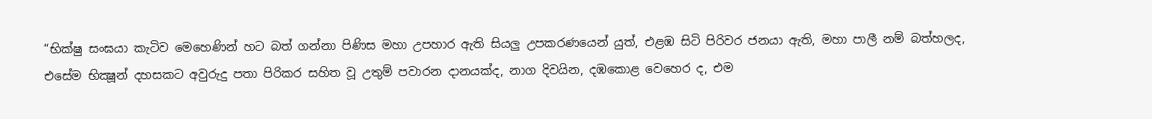“භික්ෂු සංඝයා කැටිව මෙහෙණින් හට බත් ගන්නා පිණිස මහා උපහාර ඇති සියලු උපකරණයෙන් යුත්, එළඹ සිටි පිරිවර ජනයා ඇති, මහා පාලී නම් බත්හලද, එසේම භික්‍ෂූන් දහසකට අවුරුදු පතා පිරිකර සහිත වූ උතුම් පවාරන දානයක්ද, නාග දිවයින, දඹකොළ වෙහෙර ද, එම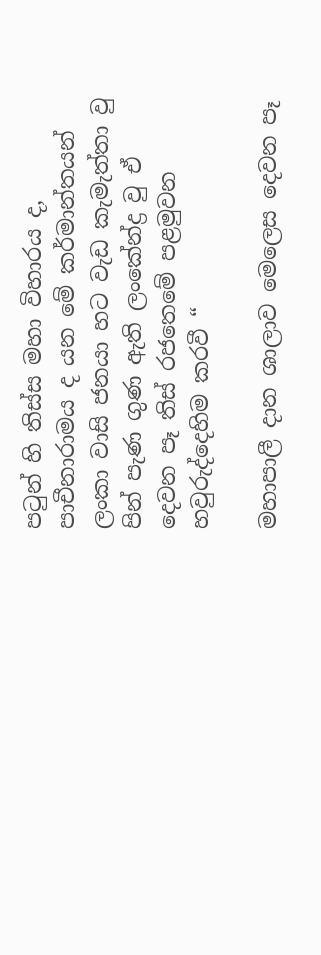පටුන් හි තිස්ස මහා විහාරය ද, පාචීනාරාමය ද යන මේ කර්මාන්තයන් ලංකා වාසි ජනයා හට වැඩ කැමැත්තා වු පින් පැණ ගුණ ඇති ලංකේන්ද්‍ර වු ඒ දෙවන පෑ තිස් රජතෙමේ පළමුවන හවුරුද්දෙහිම කරවී “

මහාපාලී දාන ශාලාව මෙලෙස දෙවන පෑ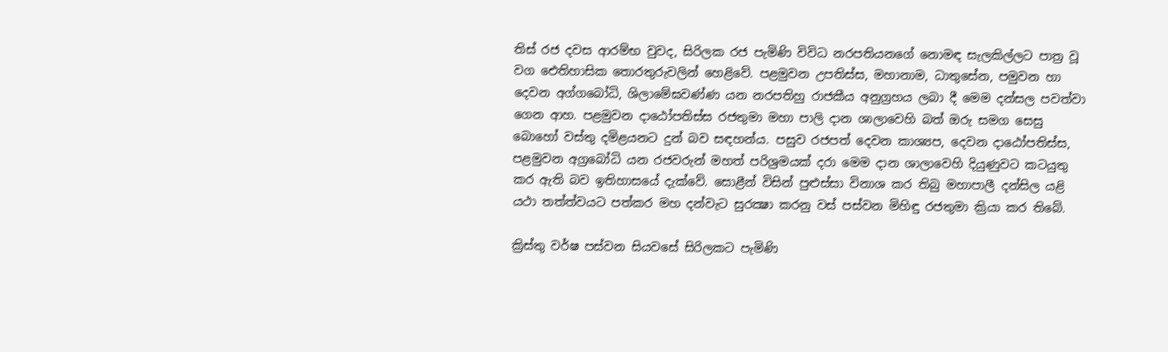තිස් රජ දවස ආරම්භ වුවද, සිරිලක රජ පැමිණි විවිධ නරපතියනගේ නොමඳ සැලකිල්ලට පාත්‍ර වූ වග ඓතිහාසික තොරතුරුවලින් හෙළිවේ. පළමුවන උපතිස්ස, මහානාම, ධාතුසේන, පමුවන හා දෙවන අග්ගබෝධි, ශිලාමේඝවණ්ණ යන නරපතිහු රාජකීය අනුග්‍රහය ලබා දී මෙම දන්සල පවත්වා ගෙන ආහ. පළමුවන දාඨෝපතිස්ස රජතුමා මහා පාලි දාන ශාලාවෙහි බත් ඔරු සමග සෙසු බොහෝ වස්තු දමිළයනට දුන් බව සඳහන්ය. පසුව රජපත් දෙවන කාශ්‍යප, දෙවන දාඨෝපතිස්ස, පළමුවන අග්‍රබෝධි යන රජවරුන් මහත් පරිශ්‍රමයක් දරා මෙම දාන ශාලාවෙහි දියුණුවට කටයුතු කර ඇති බව ඉතිහාසයේ දැක්වේ. සොළීන් විසින් පුළුස්සා විනාශ කර තිබු මහාපාලී දන්සිල යළි යථා තත්ත්වයට පත්කර මහ දන්වැට සුරක්‍ෂා කරනු වස් පස්වන මිහිඳු රජතුමා ක්‍රියා කර තිබේ.

ක්‍රිස්තු වර්ෂ පස්වන සියවසේ සිරිලකට පැමිණි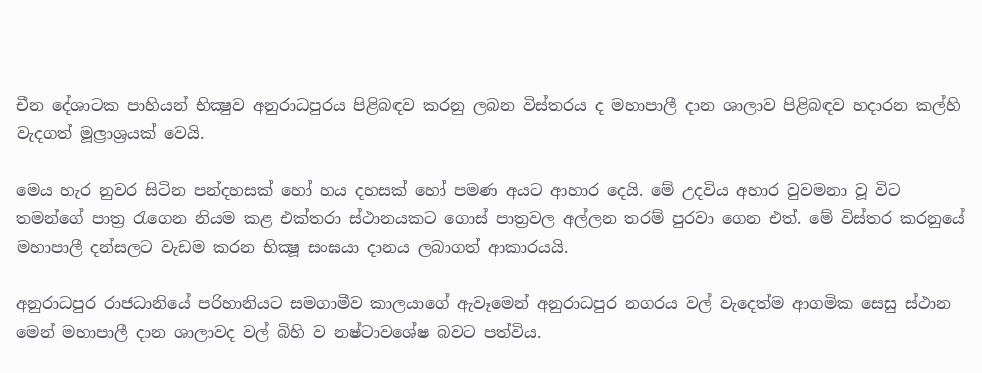චීන දේශාටක පාහියන් භික්‍ෂුව අනුරාධපුරය පිළිබඳව කරනු ලබන විස්තරය ද මහාපාලී දාන ශාලාව පිළිබඳව හදාරන කල්හි වැදගත් මූල්‍රාශ්‍රයක් වෙයි.

මෙය හැර නුවර සිටින පන්දහසක් හෝ හය දහසක් හෝ පමණ අයට ආහාර දෙයි. මේ උදවිය අහාර වුවමනා වූ විට තමන්ගේ පාත්‍ර රැගෙන නියම කළ එක්තරා ස්ථානයකට ගොස් පාත්‍රවල අල්ලන තරම් පුරවා ගෙන එත්. මේ විස්තර කරනුයේ මහාපාලී දන්සලට වැඩම කරන භික්‍ෂූ සංඝයා දානය ලබාගත් ආකාරයයි.

අනුරාධපුර රාජධානියේ පරිහානියට සමගාමීව කාලයාගේ ඇවෑමෙන් අනුරාධපුර නගරය වල් වැදෙත්ම ආගමික සෙසු ස්ථාන මෙන් මහාපාලී දාන ශාලාවද වල් බිහි ව නෂ්ටාවශේෂ බවට පත්විය.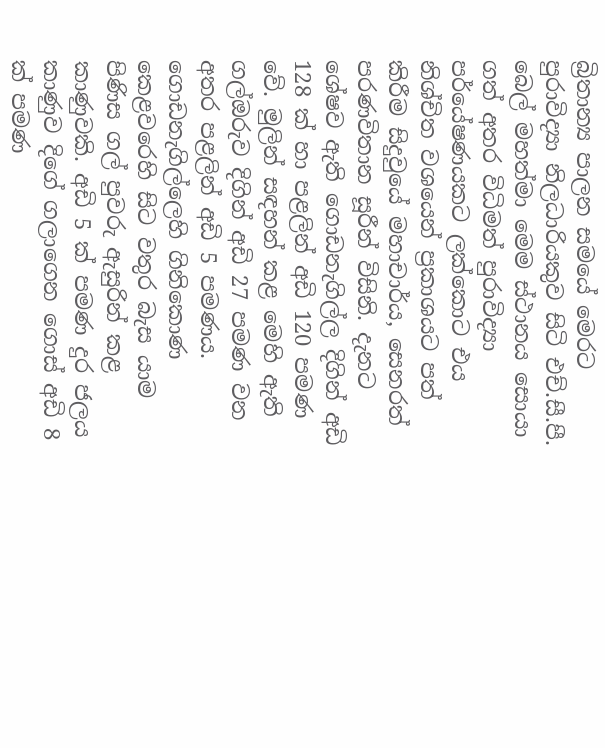බ්‍රිතාන්‍ය පාලන සමයේ මෙරට පුරාවිද්‍යා නිලධාරියකුව සිටි එච්.සී.පී. බෙල් මහත්මා මෙම ස්ථානය සොයා ගත් අතර විධිමත් පුරාවිද්‍යා පර්යේෂණයකට ලක්කොට එය නිශ්චිත වශයෙන් ප්‍රකාශයට පත් කිරීම සිදුවුයේ මහාචාර්ය, සෙනරත් පරණවිතාන සූරීන් විසිනි. දැනට ශේෂව ඇති ගොඩනැගිල්ල දිගින් අඩි 128 ක් හා පළලින් අඩි 120 පමණ වේ. මුලින් සඳහන් කළ මෙහි ඇති ගල්ඔරුව දිගින් අඩි 27 පමණ වන අතර පළලින් අඩි 5 පමණය. ගොඩනැගිල්ලෙහි ගිනිකොණ කෙළවරෙහි සිට වතුර බැස යාම පිණිස ගල් පුවරු ඇසුරින් කළ කාණුවකි. අඩි 5 ක් පමණ දුර ජලය කාණුව දිගේ ගලාගෙන ගොස් අඩි 8 ක් පමණ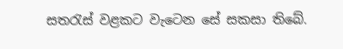සතරැස් වළකට වැටෙන සේ සකසා තිබේ.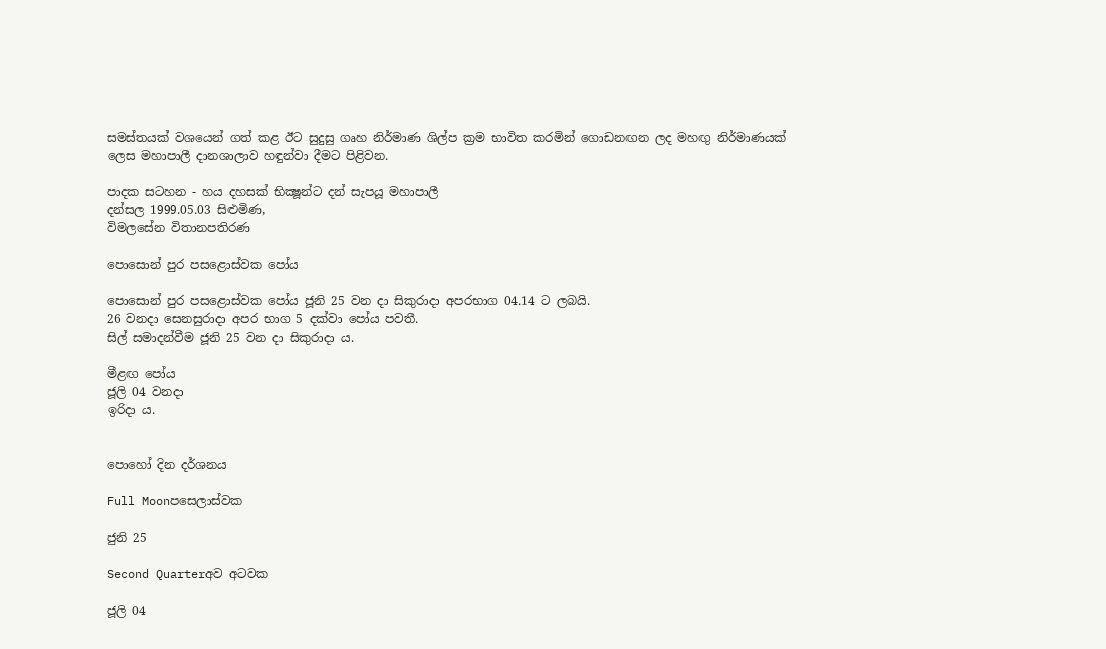සමස්තයක් වශයෙන් ගත් කළ ඊට සුදුසු ගෘහ නිර්මාණ ශිල්ප ක්‍රම භාවිත කරමින් ගොඩනඟන ලද මහඟු නිර්මාණයක් ලෙස මහාපාලී දානශාලාව හඳුන්වා දීමට පිළිවන.

පාදක සටහන - හය දහසක් භික්‍ෂූන්ට දන් සැපයූ මහාපාලී
දන්සල 1999.05.03 සිළුමිණ,
විමලසේන විතානපතිරණ

පොසොන් පුර පසළොස්වක පෝය

පොසොන් පුර පසළොස්වක පෝය ජූනි 25 වන දා සිකුරාදා අපරභාග 04.14 ට ලබයි.
26 වනදා සෙනසුරාදා අපර භාග 5 දක්වා පෝය පවතී.
සිල් සමාදන්වීම ජූනි 25 වන දා සිකුරාදා ය.

මීළඟ පෝය
ජූලි 04 වනදා
ඉරිදා ය.


පොහෝ දින දර්ශනය

Full Moonපසෙලාස්වක

ජුනි 25

Second Quarterඅව අටවක

ජූලි 04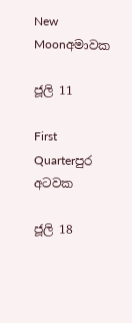New Moonඅමාවක

ජූලි 11

First Quarterපුර අටවක

ජූලි 18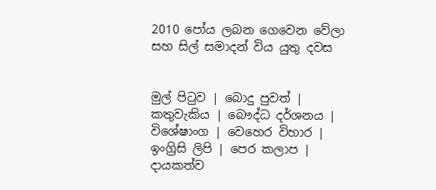2010 පෝය ලබන ගෙවෙන වේලා සහ සිල් සමාදන් විය යුතු දවස


මුල් පිටුව | බොදු පුවත් | කතුවැකිය | බෞද්ධ දර්ශනය | විශේෂාංග | වෙහෙර විහාර | ඉංග්‍රිසි ලිපි | පෙර කලාප | දායකත්ව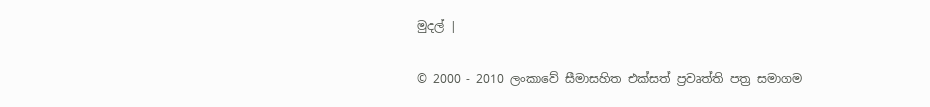මුදල් |

© 2000 - 2010 ලංකාවේ සීමාසහිත එක්සත් ප්‍රවෘත්ති පත්‍ර සමාගම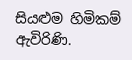සියළුම හිමිකම් ඇවිරිණි.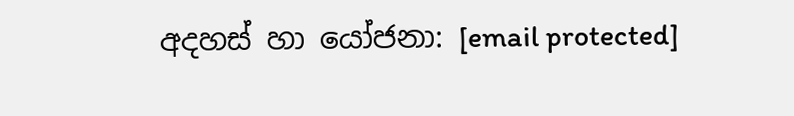අදහස් හා යෝජනා: [email protected]